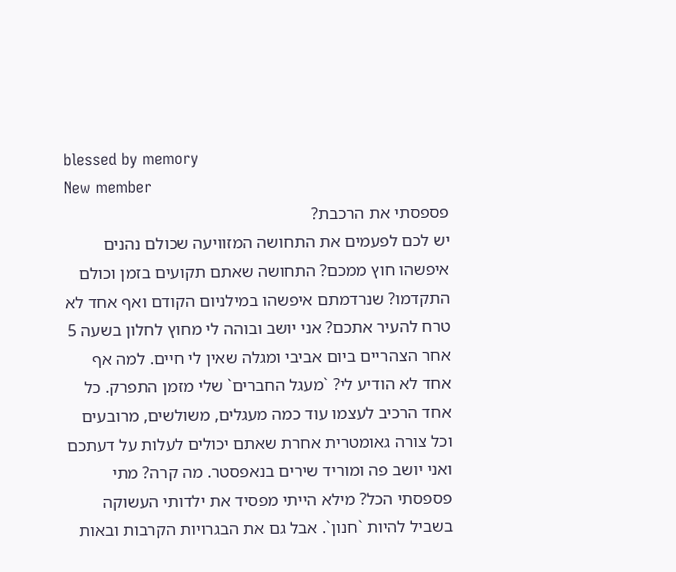blessed by memory
New member
פספסתי את הרכבת?
יש לכם לפעמים את התחושה המזוויעה שכולם נהנים איפשהו חוץ ממכם? התחושה שאתם תקועים בזמן וכולם התקדמו? שנרדמתם איפשהו במילניום הקודם ואף אחד לא טרח להעיר אתכם? אני יושב ובוהה לי מחוץ לחלון בשעה 5 אחר הצהריים ביום אביבי ומגלה שאין לי חיים. למה אף אחד לא הודיע לי? `מעגל החברים` שלי מזמן התפרק. כל אחד הרכיב לעצמו עוד כמה מעגלים, משולשים, מרובעים וכל צורה גאומטרית אחרת שאתם יכולים לעלות על דעתכם ואני יושב פה ומוריד שירים בנאפסטר. מה קרה? מתי פספסתי הכל? מילא הייתי מפסיד את ילדותי העשוקה בשביל להיות `חנון`. אבל גם את הבגרויות הקרבות ובאות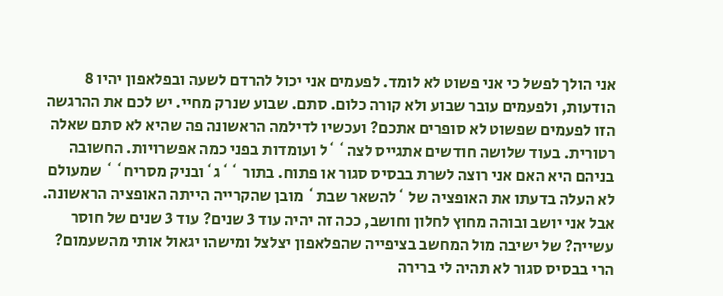אני הולך לפשל כי אני פשוט לא לומד. לפעמים אני יכול להרדם לשעה ובפלאפון יהיו 8 הודעות, ולפעמים עובר שבוע ולא קורה כלום. סתם. שבוע שנרק מחיי. יש לכם את ההרגשה הזו לפעמים שפשוט לא סופרים אתכם? ועכשיו לדילמה הראשונה פה שהיא לא סתם שאלה רטורית. בעוד שלושה חודשים אתגייס לצה``ל ועומדות בפני כמה אפשרויות. החשובה בניהם היא האם אני רוצה לשרת בבסיס סגור או פתוח. בתור ``ג`ובניק מסריח`` שמעולם לא העלה בדעתו את האופציה של `להשאר שבת` מובן שהקרייה הייתה האופציה הראשונה. אבל אני יושב ובוהה מחוץ לחלון וחושב, ככה זה יהיה עוד 3 שנים? עוד 3 שנים של חוסר עשייה? של ישיבה מול המחשב בציפייה שהפלאפון יצלצל ומישהו יגאול אותי מהשעמום? הרי בבסיס סגור לא תהיה לי ברירה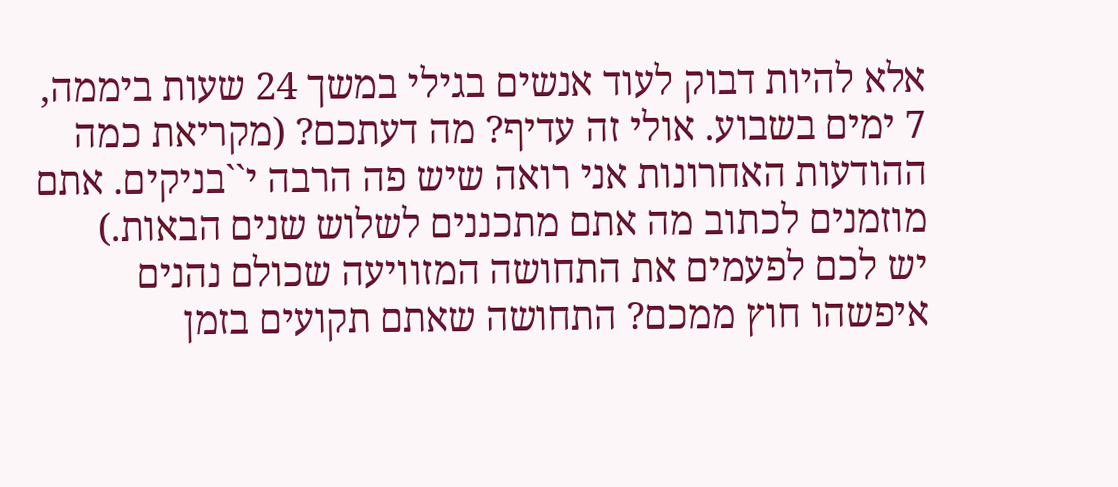אלא להיות דבוק לעוד אנשים בגילי במשך 24 שעות ביממה, 7 ימים בשבוע. אולי זה עדיף? מה דעתכם? (מקריאת כמה ההודעות האחרונות אני רואה שיש פה הרבה י``בניקים. אתם מוזמנים לכתוב מה אתם מתכננים לשלוש שנים הבאות.)
יש לכם לפעמים את התחושה המזוויעה שכולם נהנים איפשהו חוץ ממכם? התחושה שאתם תקועים בזמן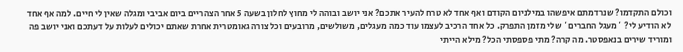וכולם התקדמו? שנרדמתם איפשהו במילניום הקודם ואף אחד לא טרח להעיר אתכם? אני יושב ובוהה לי מחוץ לחלון בשעה 5 אחר הצהריים ביום אביבי ומגלה שאין לי חיים. למה אף אחד לא הודיע לי? `מעגל החברים` שלי מזמן התפרק. כל אחד הרכיב לעצמו עוד כמה מעגלים, משולשים, מרובעים וכל צורה גאומטרית אחרת שאתם יכולים לעלות על דעתכם ואני יושב פה ומוריד שירים בנאפסטר. מה קרה? מתי פספסתי הכל? מילא הייתי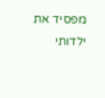מפסיד את ילדותי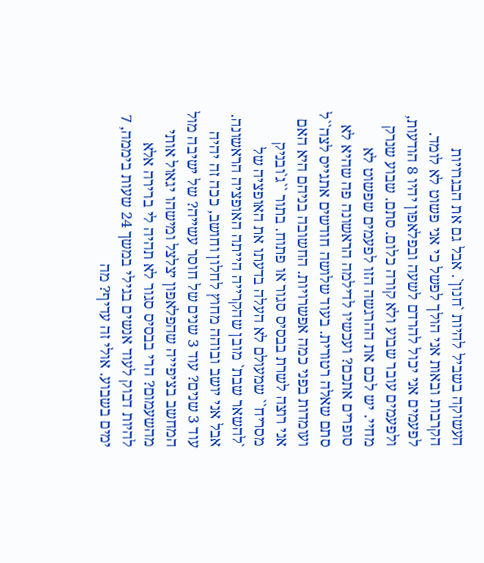העשוקה בשביל להיות `חנון`. אבל גם את הבגרויות הקרבות ובאות אני הולך לפשל כי אני פשוט לא לומד. לפעמים אני יכול להרדם לשעה ובפלאפון יהיו 8 הודעות, ולפעמים עובר שבוע ולא קורה כלום. סתם. שבוע שנרק מחיי. יש לכם את ההרגשה הזו לפעמים שפשוט לא סופרים אתכם? ועכשיו לדילמה הראשונה פה שהיא לא סתם שאלה רטורית. בעוד שלושה חודשים אתגייס לצה``ל ועומדות בפני כמה אפשרויות. החשובה בניהם היא האם אני רוצה לשרת בבסיס סגור או פתוח. בתור ``ג`ובניק מסריח`` שמעולם לא העלה בדעתו את האופציה של `להשאר שבת` מובן שהקרייה הייתה האופציה הראשונה. אבל אני יושב ובוהה מחוץ לחלון וחושב, ככה זה יהיה עוד 3 שנים? עוד 3 שנים של חוסר עשייה? של ישיבה מול המחשב בציפייה שהפלאפון יצלצל ומישהו יגאול אותי מהשעמום? הרי בבסיס סגור לא תהיה לי ברירה אלא להיות דבוק לעוד אנשים בגילי במשך 24 שעות ביממה, 7 ימים בשבוע. אולי זה עדיף? מה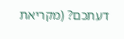דעתכם? (מקריאת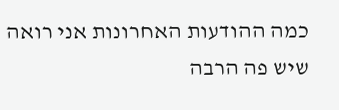כמה ההודעות האחרונות אני רואה שיש פה הרבה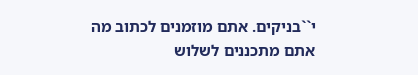י``בניקים. אתם מוזמנים לכתוב מה אתם מתכננים לשלוש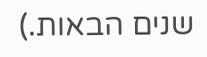שנים הבאות.)